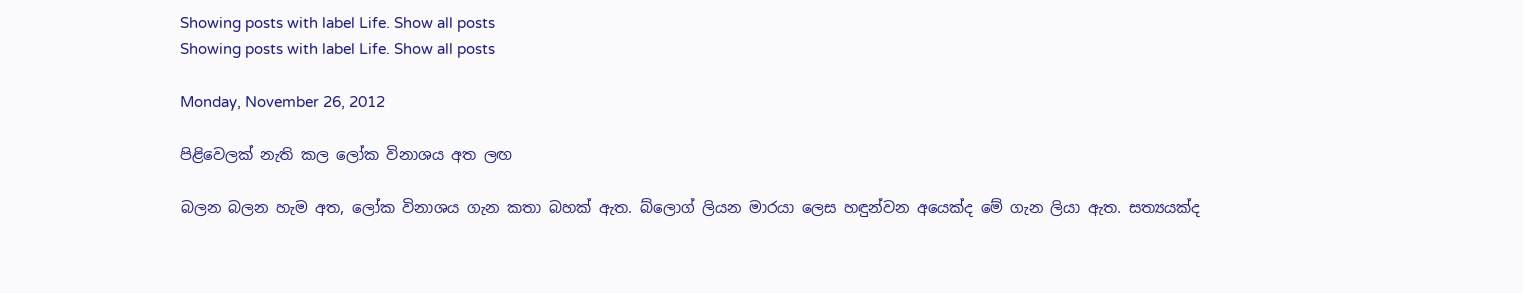Showing posts with label Life. Show all posts
Showing posts with label Life. Show all posts

Monday, November 26, 2012

පිළිවෙලක් නැති කල ලෝක විනාශය අත ලඟ

බලන බලන හැම අත, ලෝක විනාශය ගැන කතා බහක් ඇත. බ්ලොග් ලියන මාරයා ලෙස හඳුන්වන අයෙක්ද මේ ගැන ලියා ඇත. සත්‍යයක්ද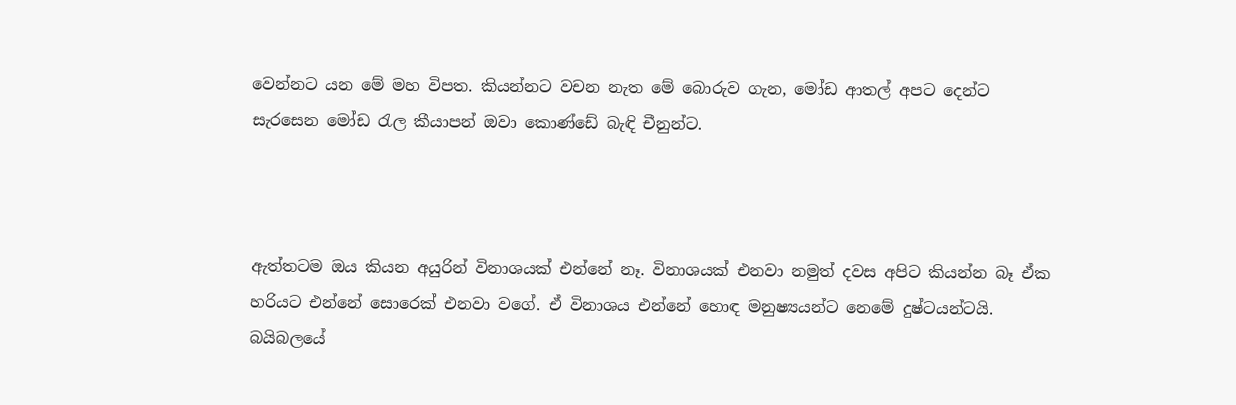වෙන්නට යන මේ මහ විපත. කියන්නට වචන නැත මේ බොරුව ගැන, මෝඩ ආතල් අපට දෙන්ට සැරසෙන මෝඩ රැල කීයාපන් ඔවා කොණ්ඩේ බැඳි චීනුන්ට.



ඇත්තටම ඔය කියන අයුරින් විනාශයක් එන්නේ නෑ. විනාශයක් එනවා නමුත් දවස අපිට කියන්න බෑ ඒක හරියට එන්නේ සොරෙක් එනවා වගේ. ඒ විනාශය එන්නේ හොඳ මනුෂ්‍යයන්ට නෙමේ දුෂ්ටයන්ටයි. බයිබලයේ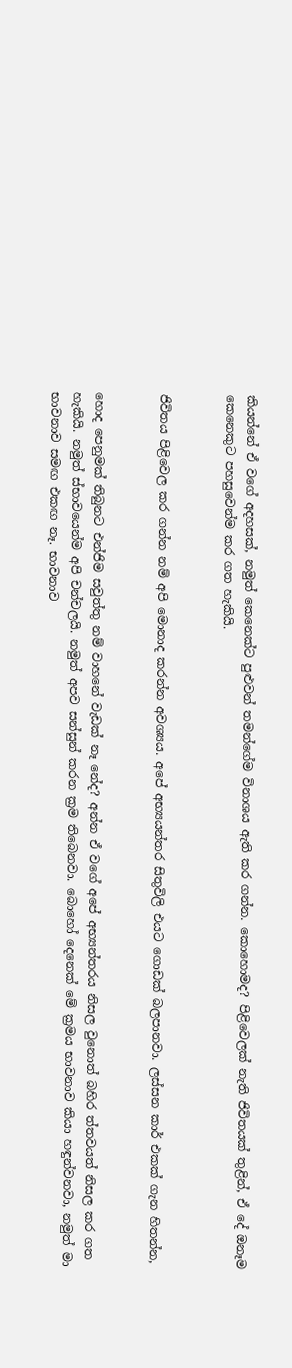කියන්නේ ඒ වගේ අදහසක්, නමුත් කෙනෙක්ට පුළුවන් තමන්ගේම විනාශය ඇති කර ගන්න. කොහොමද? පිළිවෙලක් නැති ජිවිතයක් තුළින්, ඒ දේ ඔනෑම කෙනෙකුට පහසුවෙන්ම කර ගත හැකියි.


ජිවිතය පිළිවෙල කර ගන්න නම් අපි මොනාද කරන්න අවශ්‍යය. අපේ අභ්‍යයන්තර සිතුවිලි එයට‍ ගොඩක් බලපානවා. ලස්සන කාර් එකක් ගැන හිතන්න,


හොද පෙනුමක් තිබුනට එන්ජිම සවුත්තු නම් වාහනේ වැඩක් නෑ නේද? අන්න ඒ වගේ අපේ අභ්‍යන්තරය නිසල වුනොත් බහිර ත්තවයත් නිසල කර ගත හැකියි. නමුත් ස්භාවයෙන්ම අපි චන්චලයි. නමුත් අපව සන්සුන් කරන ක්‍රම තිබෙනවා. බොහෝ දෙනෙක් මේ ක්‍රමය භාවනාව කියා හඳුන්වනවා, නමුත් මා භාවනාව සමඟ එකඟ නෑ. භාවනාව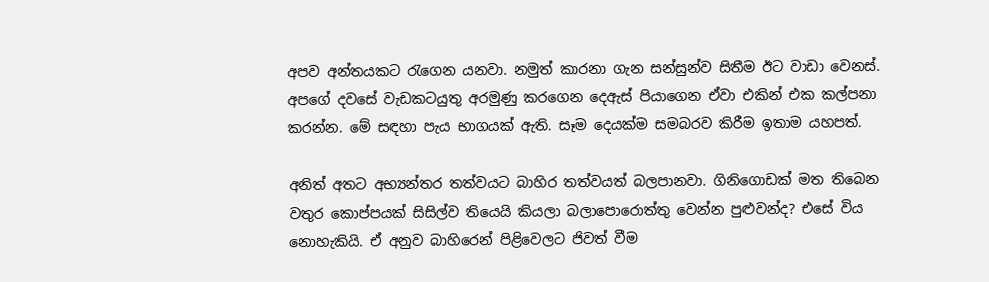අපව අන්තයකට රැගෙන යනවා. නමුත් කාරනා ගැන සන්සුන්ව සිතීම ඊට වාඩා වෙනස්. අපගේ දවසේ වැඩකටයුතු අරමුණු කරගෙන දෙඇස් පියාගෙන ඒවා එකින් එක කල්පනා කරන්න. මේ සඳහා පැය භාගයක් ඇති. සෑම දෙයක්ම සමබරව කිරීම ඉතාම යහපත්.

අනිත් අතට අභ්‍යන්තර තත්වයට බාහිර තත්වයත් බලපානවා. ගිනිගොඩක් මත තිබෙන වතුර කොප්පයක් සිසිල්ව තියෙයි කියලා බලාපොරොත්තු වෙන්න පුළුවන්ද? එසේ විය නොහැකියි. ඒ අනුව බාහිරෙන් පිළිවෙලට ජිවත් වීම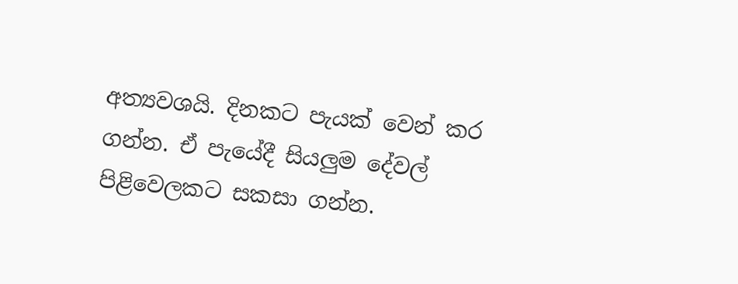අත්‍යවශයි. දිනකට පැයක් වෙන් කර ගන්න. ඒ පැයේදී සියලුම දේවල් පිළිවෙලකට සකසා ගන්න.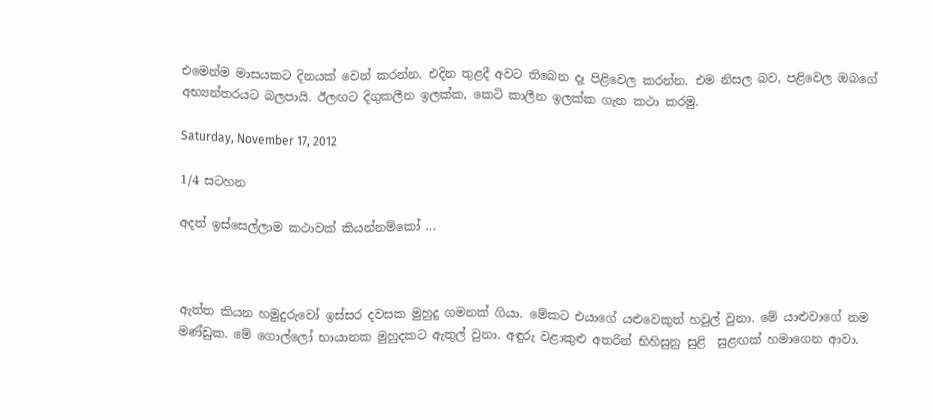එමෙන්ම මාසයකට දිනයක් වෙන් කරන්න. එදින තුළදී අවට තිබෙන දෑ පිළිවෙල කරන්න. එම නිසල බව, පළිවෙල ඔබගේ අභ්‍යන්තරයට බලපායි. ඊලඟට දිගුකලීන ඉලක්ක, කෙටි කාලීන ඉලක්ක ගැන කථා කරමු.

Saturday, November 17, 2012

1/4 සටහන

අදත් ඉස්සෙල්ලාම කථාවක් කියන්නම්කෝ ...



ඇත්ත කියන හමුදුරුවෝ ඉස්සර දවසක මුහුදු ගමනක් ගියා. මේකට එයාගේ යළුවෙකුත් හවුල් වුනා. මේ යාළුවාගේ නම මණ්ඩුක. මේ ගොල්ලෝ භායානක මුහුදකට ඇතුල් වුනා. අඳුරු වළාකුළු අතරින් භිහිසුනු සුළි  සුළඟක් හමාගෙන ආවා.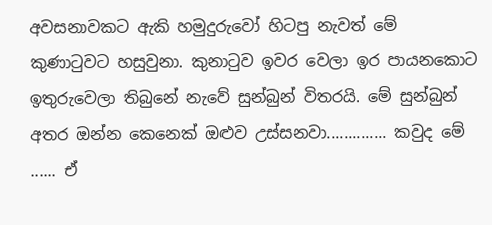අවසනාවකට ඇකි හමුදුරුවෝ හිටපු නැවත් මේ කුණාටුවට හසුවුනා. කුනාටුව ඉවර වෙලා ඉර පායනකොට ඉතුරුවෙලා තිබුනේ නැවේ සුන්බුන් විතරයි. මේ සුන්බුන් අතර ඔන්න කෙනෙක් ඔළුව උස්සනවා.............. කවුද මේ ...... ඒ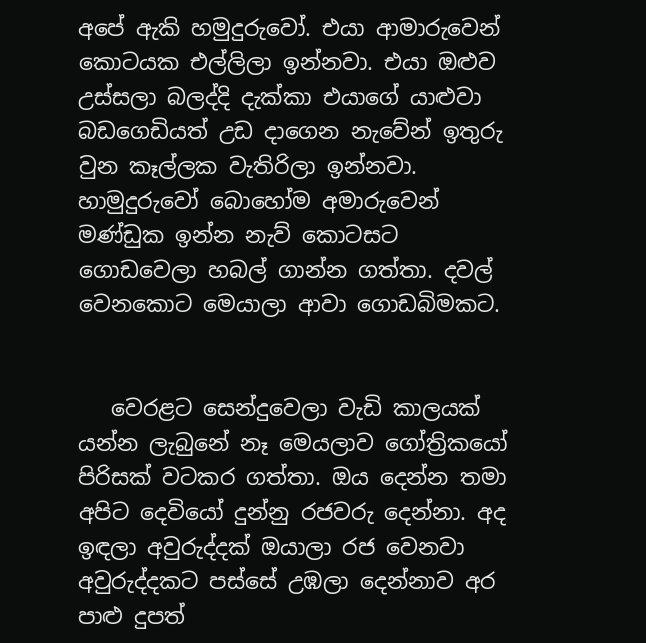අපේ ඇකි හමුදුරුවෝ. එයා ආමාරුවෙන් කොටයක එල්ලිලා ඉන්නවා. එයා ඔළුව උස්සලා බලද්දි දැක්කා එයාගේ යාළුවා බඩගෙඩියත් උඩ දාගෙන නැවේන් ඉතුරු වුන කෑල්ලක වැතිරිලා ඉන්නවා. හාමුදුරුවෝ ‍බොහෝම අමාරුවෙන් මණ්ඩුක ඉන්න නැව් කොටසට ගොඩවෙලා හබල් ගාන්න ගත්තා. දවල් වෙනකොට මෙයාලා ආවා ගොඩබිමකට.


   වෙරළට සෙන්දුවෙලා වැඩි කාලයක් යන්න ලැබුනේ නෑ මෙයලාව ගෝත්‍රිකයෝ පිරිසක් වටකර ගත්තා. ඔය දෙන්න තමා අපිට දෙවියෝ දුන්නු රජවරු දෙන්නා. අද ඉඳලා අවුරුද්දක් ඔයාලා රජ වෙනවා අවුරුද්දකට පස්සේ උඹලා දෙන්නාව අර පාළු දුපත්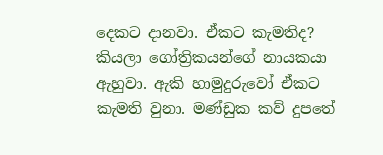දෙකට දානවා. ඒකට කැමතිද? කියලා ගෝත්‍රිකයන්ගේ නායකයා ඇහුවා. ඇකි හාමුදුරුවෝ ඒකට කැමති වුනා. මණ්ඩුක කව් දුපතේ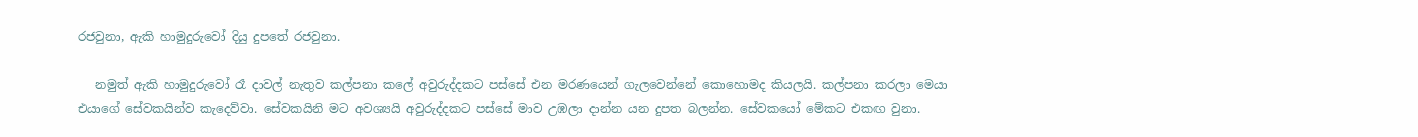රජවුනා, ඇකි හාමුදුරුවෝ දියු දුපතේ රජවුනා.

   නමුත් ඇකි හාමුදුරුවෝ රෑ දාවල් නැතුව කල්පනා කලේ අවුරුද්දකට පස්සේ එන මරණයෙන් ගැලවෙන්නේ කොහොමද කියලයි. කල්පනා කරලා මෙයා එයාගේ සේවකයින්ව කැදෙව්වා. සේවකයිනි මට අවශ්‍යයි අවුරුද්දකට පස්සේ මාව උඹලා දාන්න යන දුපත බලන්න. සේවකයෝ මේකට එකඟ වුනා.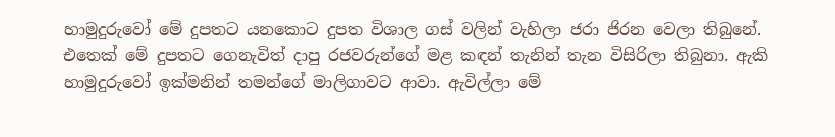හාමුදුරුවෝ මේ දුපතට යනකොට දුපත විශාල ගස් වලින් වැහිලා ජරා ජිරන වෙලා තිබුනේ. එතෙක් මේ දුපතට ගෙනැවිත් දාපු රජවරුන්ගේ මළ කඳන් තැනින් තැන විසිරිලා තිබුනා. ඇකි හාමුදුරුවෝ ඉක්මනින් තමන්ගේ මාලිගාවට ආවා. ඇවිල්ලා මේ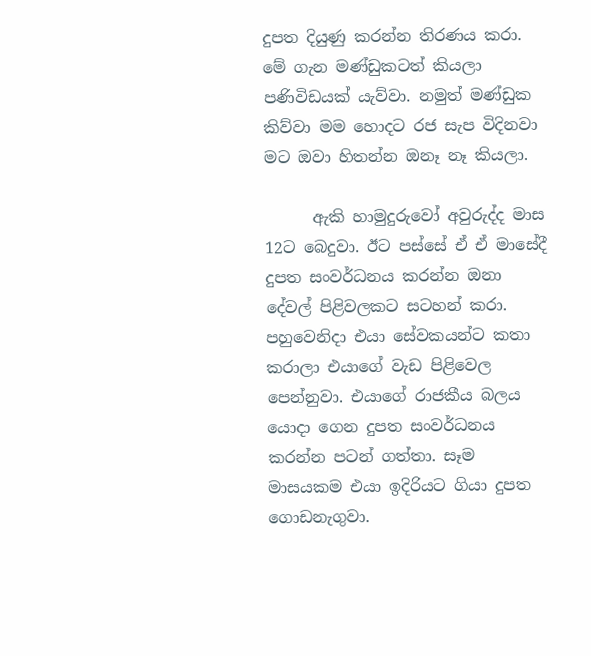දුපත දියුණු කරන්න තිරණය කරා. මේ ගැන මණ්ඩුකටත් කියලා පණිවිඩයක් යැව්වා. නමුත් මණ්ඩුක කිව්වා මම හොදට රජ සැප විදිනවා මට ඔවා හිතන්න ඔනෑ නෑ කියලා.

      ඇකි හාමුදුරුවෝ අවුරුද්ද මාස 12ට බෙදුවා. ඊට පස්සේ ඒ ඒ මාසේදී දුපත සංවර්ධනය කරන්න ඔනා දේවල් පිළිවලකට සටහන් කරා. පහුවෙනිදා එයා සේවකයන්ට කතා කරාලා එයාගේ වැඩ පිළිවෙල පෙන්නුවා. එයාගේ රාජකීය බලය යොදා ගෙන දුපත සංවර්ධනය කරන්න පටන් ගත්තා. සෑම මාසයකම එයා ඉදිරියට ගියා දුපත ගොඩනැගුවා.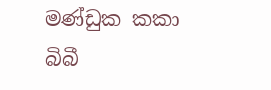මණ්ඩුක කකා බිබී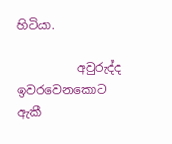හිටියා.

          අවුරුද්ද ඉවරවෙනකොට ඇකී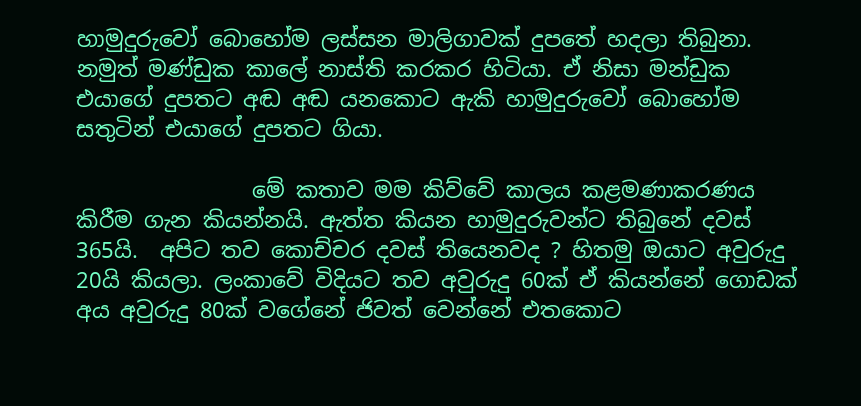හාමුදුරුවෝ බොහෝම ලස්සන මාලිගාවක් දුපතේ හදලා තිබුනා.  නමුත් මණ්ඩුක කාලේ නාස්ති කරකර හිටියා. ඒ නිසා මන්ඩුක එයාගේ දුපතට අඬ අඬ යනකොට ඇකි හාමුදුරුවෝ ‍බොහෝම සතුටින් එයාගේ දුපතට ගියා.

                මේ කතාව මම කිව්වේ කාලය කළමණාකරණය කිරීම ගැන කියන්නයි. ඇත්ත කියන හාමුදුරුවන්ට තිබුනේ දවස් 365යි.  අපිට තව කොච්චර දවස් තියෙනවද ? හිතමු ඔයාට අවුරුදු 20යි කියලා. ලංකාවේ විදියට තව අවුරුදු 60ක් ඒ කියන්නේ ගොඩක් අය අවුරුදු 80ක් වගේනේ ජිවත් වෙන්නේ එත‍කොට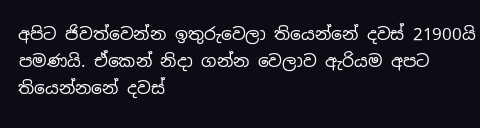අපිට ජිවත්වෙන්න ඉතුරුවෙලා තියෙන්නේ දවස් 21900යි පමණයි. ඒකෙන් නිදා ගන්න වෙලාව ඇරියම අපට තියෙන්නනේ දවස්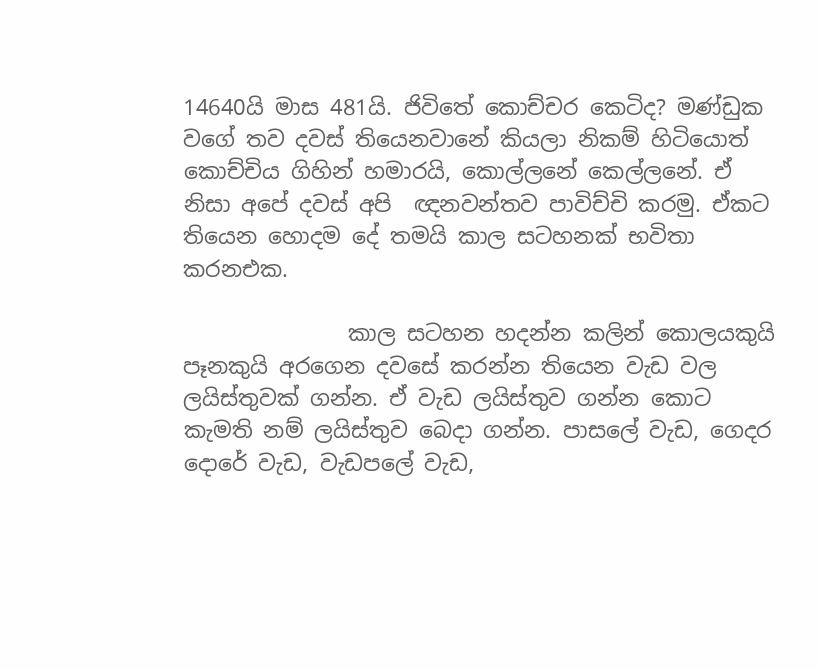14640යි මාස 481යි. ජිවිතේ කොච්චර කෙටිද? මණ්ඩුක වගේ තව දවස් තියෙනවානේ කියලා නිකම් හිටියොත් කොච්චිය ගිහින් හමාරයි, කොල්ලනේ කෙල්ලනේ. ඒ නිසා අපේ දවස් අපි  ඥනවන්තව පාවිච්චි කරමු. ඒකට තියෙන හොදම දේ තමයි කාල සටහනක් භවිතා කරනඑක.

               කාල සටහන හදන්න කලින් කොලයකුයි පෑනකුයි අරගෙන දවසේ කරන්න තියෙන වැඩ වල ලයිස්තුවක් ගන්න. ඒ වැඩ ලයිස්තුව ගන්න කොට කැමති නම් ලයිස්තුව බෙදා ගන්න. පාසලේ වැඩ, ගෙදර දොරේ වැඩ, වැඩපලේ වැඩ,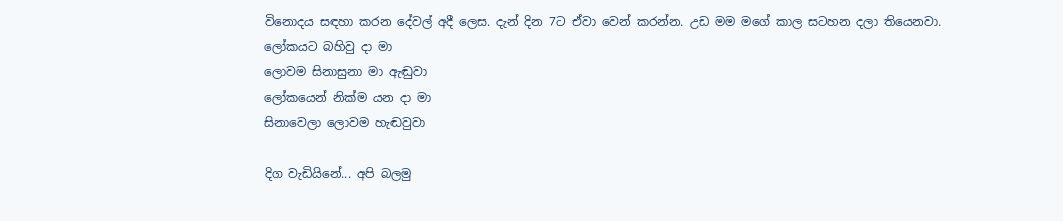විනොදය සඳහා කරන දේවල් අදී ලෙස. දැන් දින 7ට ඒවා වෙන් කරන්න. උඩ මම මගේ කාල සටහන දලා තියෙනවා.
ලෝකයට බහිවු දා මා
ලොවම සිනාසුනා මා ඇඬුවා
ලෝකයෙන් නික්ම යන දා මා
සිනාවෙලා ලොවම හැඬවුවා

දිග වැඩියිනේ... අපි බලමු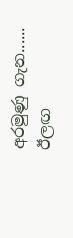අරමුණු ගැන...... ඊලඟ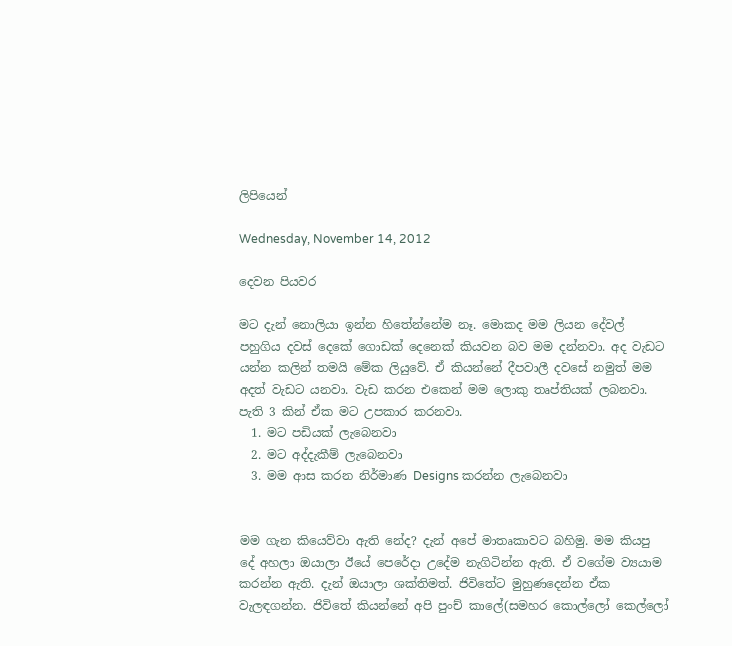ලිපියෙන්

Wednesday, November 14, 2012

දෙවන පියවර

මට දැන් නොලියා ඉන්න හිතේන්නේම නෑ. මොකද මම ලියන දේවල් පහුගිය දවස් දෙකේ ගොඩක් දෙනෙක් කියවන බව මම දන්නවා. අද වැඩට යන්න කලින් තමයි මේක ලියුවේ. ඒ කියන්නේ දීපවාලී දවසේ නමුත් මම අදත් වැඩට යනවා. වැඩ කරන එකෙන් මම ලොකු තෘප්තියක් ලබනවා. පැති 3 කින් ඒක මට උපකාර කරනවා.
  1. මට පඩියක් ලැබෙනවා
  2. මට අද්දැකීම් ලැබෙනවා
  3. මම ආස කරන නිර්මාණ Designs කරන්න ලැබෙනවා


මම ගැන කියෙව්වා ඇති නේද? දැන් ‍අපේ මාතෘකාවට බහිමු. මම කියපු   දේ අහලා ඔයාලා ඊයේ පෙරේදා උදේම නැගිටින්න ඇති. ඒ වගේම ව්‍යයාම කරන්න ඇති. දැන් ඔයාලා ශක්තිමත්. ජිවිතේට මුහුණදෙන්න ඒක වැලඳගන්න. ජිවිතේ කියන්නේ අපි පුංච් කාලේ(සමහර කොල්ලෝ කෙල්ලෝ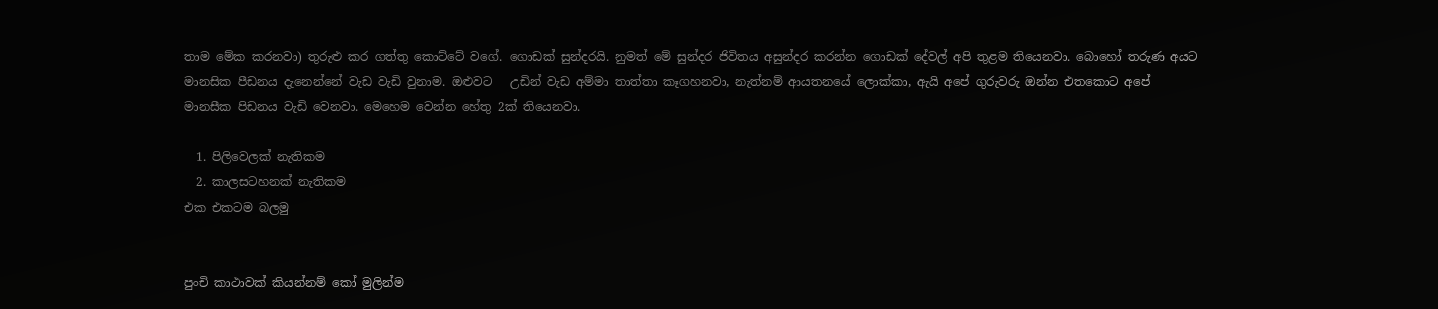තාම මේක කරනවා) තුරුළු කර ගත්තු කොට්ටේ වගේ. ගොඩක් සුන්දරයි. නුමත් මේ සුන්දර ජිවිතය අසුන්දර කරන්න ගොඩක් දේවල් අපි තුළම තියෙනවා. බොහෝ තරුණ අයට මානසික පීඩනය දැනෙන්නේ වැඩ වැඩි වුනාම. ඔළුවට   උඩින් වැඩ අම්මා තාත්තා කෑගහනවා, නැත්නම් ආයතනයේ ලොක්කා, ඇයි අපේ ගුරුවරු ඔන්න එතකොට අපේ මානසීක පිඩනය වැඩි වෙනවා. මෙහෙම වෙන්න හේතු 2ක් තියෙනවා.

  1. පිලිවෙලක් නැතිකම
  2. කාලසටහනක් නැතිකම
එක එකටම බලමු


පුංචි කාථාවක් කියන්නම් කෝ මුලින්ම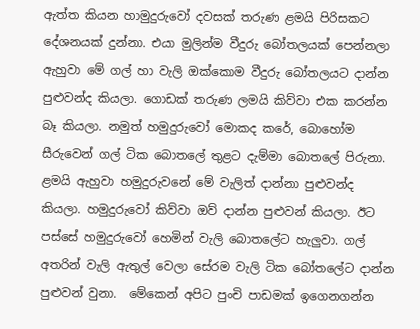ඇත්ත කියන හාමුදුරුවෝ දවසක් තරුණ ළමයි පිරිසකට දේශනයක් දුන්නා. එයා මුලින්ම වීදුරු බෝතලයක් පෙන්නලා ඇහුවා මේ ගල් හා වැලි ඔක්කොම වීදුරු බෝතලයට දාන්න පුළුවන්ද කියලා. ගොඩක් තරුණ ලමයි කිව්වා එක කරන්න බෑ කියලා. නමුත් හමුදුරුවෝ මොකද කරේ, බොහෝම සීරුවෙන් ගල් ටික බොතලේ තුළට දැම්මා බොතලේ පිරුනා. ළමයි ඇහුවා ‍හමුදුරුවනේ මේ වැලිත් දාන්නා පුළුවන්ද කියලා. හමුදුරුවෝ කිව්වා ඔව් දාන්න පුළුවන් කියලා. ඊට පස්සේ හමුදුරුවෝ හෙමින් වැලි බොතලේට හැලුවා. ගල් අතරින් වැලි ඇතුල් වෙලා සේරම වැලි ටික බෝතලේට දාන්න පුළුවන් වුනා.  මේකෙන් අපිට පුංචි පාඩමක් ඉගෙනගන්න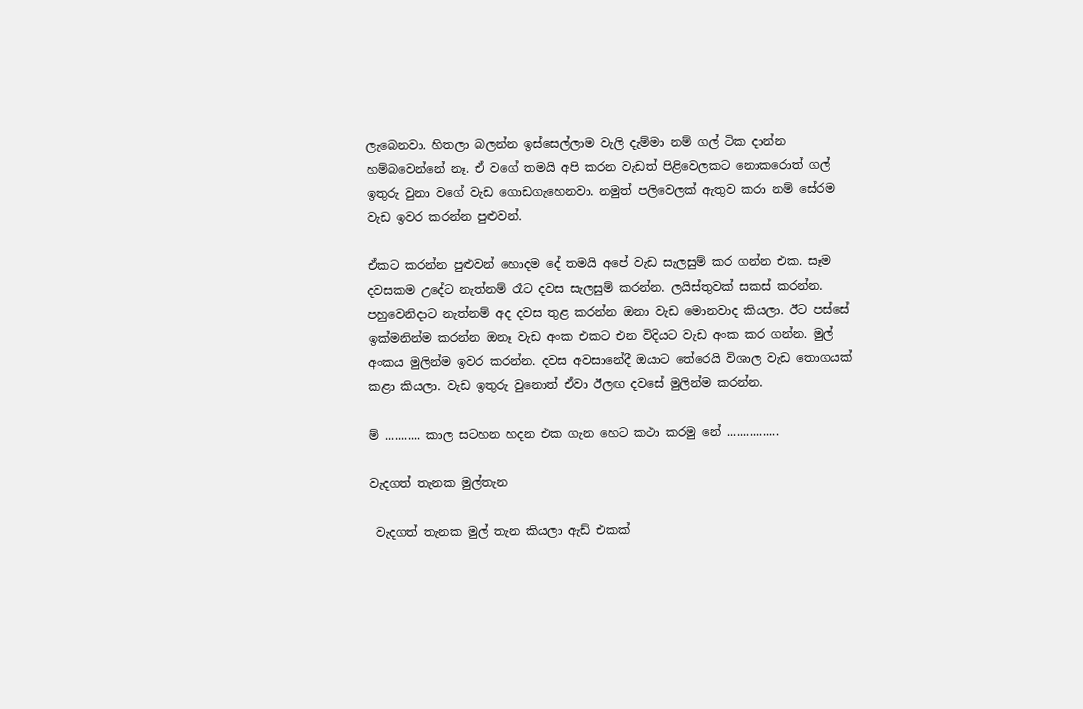ලැබෙනවා. හිතලා බලන්න ඉස්සෙල්ලාම වැලි දැම්මා නම් ගල් ටික දාන්න හම්බවෙන්නේ නෑ. ඒ වගේ තමයි අපි කරන වැඩත් පිළිවෙලකට නොකරොත් ගල් ඉතුරු වුනා වගේ වැඩ ගොඩගැහෙනවා. නමුත් පලිවෙලක් ඇතුව කරා නම් සේරම වැඩ ඉවර කරන්න පුළුවන්.

ඒකට කරන්න පුළුවන් හොදම දේ තමයි අපේ වැඩ සැලසුම් කර ගන්න එක. සෑම දවසකම උදේට නැත්නම් රෑට දවස සැලසුම් කරන්න. ලයිස්තුවක් සකස් කරන්න. පහුවෙනිදාට නැත්නම් අද දවස තුළ කරන්න ඔනා වැඩ මොනවාද කියලා. ඊට පස්සේ ඉක්මනින්ම කරන්න ඔනෑ වැඩ අංක එකට එන විදියට වැඩ අංක කර ගන්න. මුල් අංකය මුලින්ම ඉවර කරන්න. දවස අවසානේදී ඔයාට තේරෙයි විශාල වැඩ තොගයක් කළා කියලා. වැඩ ඉතුරු වුනොත් ඒවා ඊලඟ දවසේ මුලින්ම කරන්න.

ම් ........... කාල සටහන හදන එක ගැන හෙට කථා කරමු නේ ................

වැදගත් තැනක මුල්තැන

 වැදගත් තැනක මුල් තැන කියලා ඇඩ් එකක්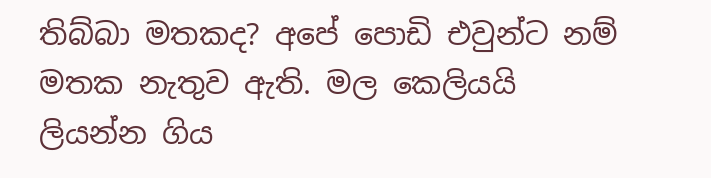තිබ්බා මතකද? අපේ පොඩි එවුන්ට නම් මතක නැතුව ඇති. මල කෙලියයි ලියන්න ගිය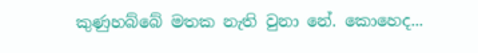කුණුහබ්බේ මතක නැති වුනා නේ. කොහෙද...